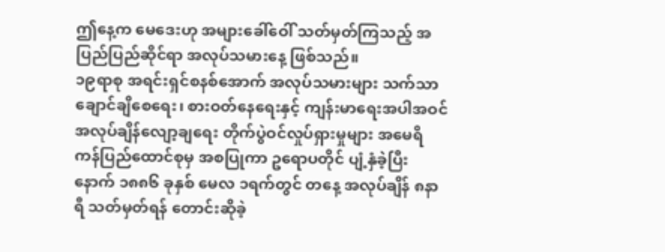ဤနေ့က မေဒေးဟု အများခေါ်ဝေါ် သတ်မှတ်ကြသည့် အပြည်ပြည်ဆိုင်ရာ အလုပ်သမားနေ့ ဖြစ်သည်။
၁၉ရာစု အရင်းရှင်စနစ်အောက် အလုပ်သမားများ သက်သာချောင်ချိစေရေး၊ စားဝတ်နေရေးနှင့် ကျန်းမာရေးအပါအဝင် အလုပ်ချိန်လျော့ချရေး တိုက်ပွဲဝင်လှုပ်ရှားမှုများ အမေရိကန်ပြည်ထောင်စုမှ အစပြုကာ ဥရောပတိုင် ပျံ့နှံခဲ့ပြီး နောက် ၁၈၈၆ ခုနှစ် မေလ ၁ရက်တွင် တနေ့ အလုပ်ချိန် ၈နာရီ သတ်မှတ်ရန် တောင်းဆိုခဲ့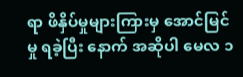ရာ ဖိနှိပ်မှုများကြားမှ အောင်မြင်မှု ရခဲ့ပြီး နောက် အဆိုပါ မေလ ၁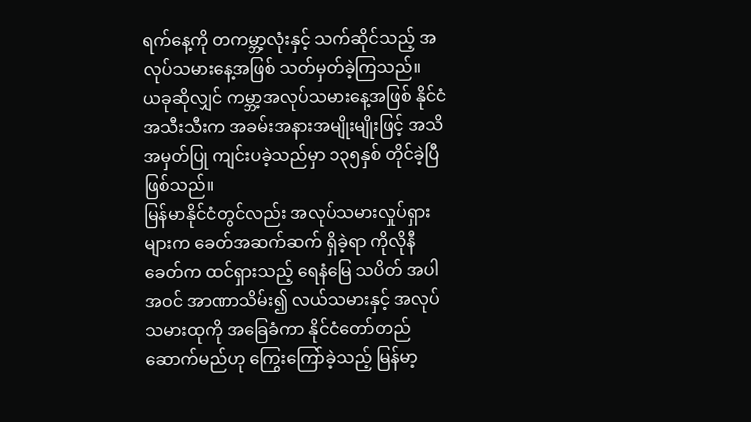ရက်နေ့ကို တကမ္ဘာ့လုံးနှင့် သက်ဆိုင်သည့် အလုပ်သမားနေ့အဖြစ် သတ်မှတ်ခဲ့ကြသည်။
ယခုဆိုလျှင် ကမ္ဘာ့အလုပ်သမားနေ့အဖြစ် နိုင်ငံအသီးသီးက အခမ်းအနားအမျိုးမျိုးဖြင့် အသိအမှတ်ပြု ကျင်းပခဲ့သည်မှာ ၁၃၅နှစ် တိုင်ခဲ့ပြီဖြစ်သည်။
မြန်မာနိုင်ငံတွင်လည်း အလုပ်သမားလှုပ်ရှားများက ခေတ်အဆက်ဆက် ရှိခဲ့ရာ ကိုလိုနီခေတ်က ထင်ရှားသည့် ရေနံမြေ သပိတ် အပါအဝင် အာဏာသိမ်း၍ လယ်သမားနှင့် အလုပ်သမားထုကို အခြေခံကာ နိုင်ငံတော်တည်ဆောက်မည်ဟု ကြွေးကြော်ခဲ့သည့် မြန်မာ့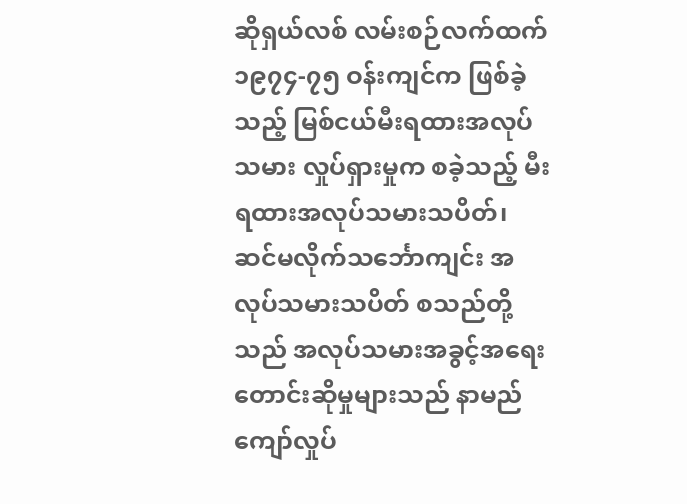ဆိုရှယ်လစ် လမ်းစဉ်လက်ထက် ၁၉၇၄-၇၅ ဝန်းကျင်က ဖြစ်ခဲ့သည့် မြစ်ငယ်မီးရထားအလုပ် သမား လှုပ်ရှားမှုက စခဲ့သည့် မီးရထားအလုပ်သမားသပိတ်၊ ဆင်မလိုက်သင်္ဘောကျင်း အလုပ်သမားသပိတ် စသည်တို့ သည် အလုပ်သမားအခွင့်အရေး တောင်းဆိုမှုများသည် နာမည်ကျော်လှုပ်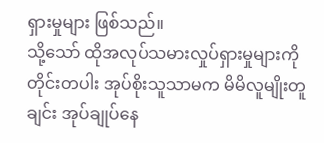ရှားမှုများ ဖြစ်သည်။
သို့သော် ထိုအလုပ်သမားလှုပ်ရှားမှုများကို တိုင်းတပါး အုပ်စိုးသူသာမက မိမိလူမျိုးတူချင်း အုပ်ချုပ်နေ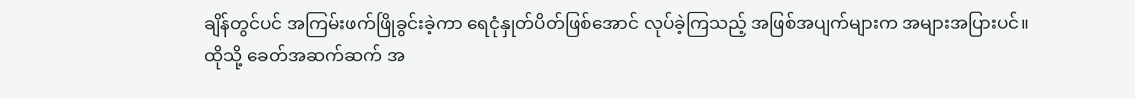ချိန်တွင်ပင် အကြမ်းဖက်ဖြိုခွင်းခဲ့ကာ ရေငုံနှုတ်ပိတ်ဖြစ်အောင် လုပ်ခဲ့ကြသည့် အဖြစ်အပျက်များက အများအပြားပင်။
ထိုသို့ ခေတ်အဆက်ဆက် အ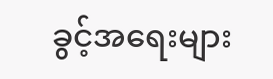ခွင့်အရေးများ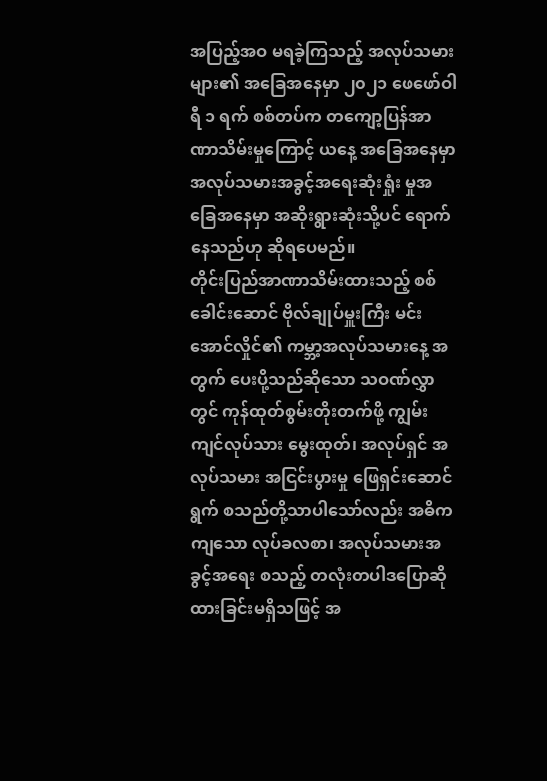အပြည့်အဝ မရခဲ့ကြသည့် အလုပ်သမားများ၏ အခြေအနေမှာ ၂၀၂၁ ဖေဖော်ဝါရီ ၁ ရက် စစ်တပ်က တကျော့ပြန်အာဏာသိမ်းမှုကြောင့် ယနေ့ အခြေအနေမှာ အလုပ်သမားအခွင့်အရေးဆုံးရှုံး မှုအခြေအနေမှာ အဆိုးရွားဆုံးသို့ပင် ရောက်နေသည်ဟု ဆိုရပေမည်။
တိုင်းပြည်အာဏာသိမ်းထားသည့် စစ်ခေါင်းဆောင် ဗိုလ်ချုပ်မှူးကြီး မင်းအောင်လှိုင်၏ ကမ္ဘာ့အလုပ်သမားနေ့ အတွက် ပေးပို့သည်ဆိုသော သဝဏ်လွှာတွင် ကုန်ထုတ်စွမ်းတိုးတက်ဖို့ ကျွမ်းကျင်လုပ်သား မွေးထုတ်၊ အလုပ်ရှင် အလုပ်သမား အငြင်းပွားမှု ဖြေရှင်းဆောင်ရွက် စသည်တို့သာပါသော်လည်း အဓိကကျသော လုပ်ခလစာ၊ အလုပ်သမားအခွင့်အရေး စသည့် တလုံးတပါဒပြောဆိုထားခြင်းမရှိသဖြင့် အ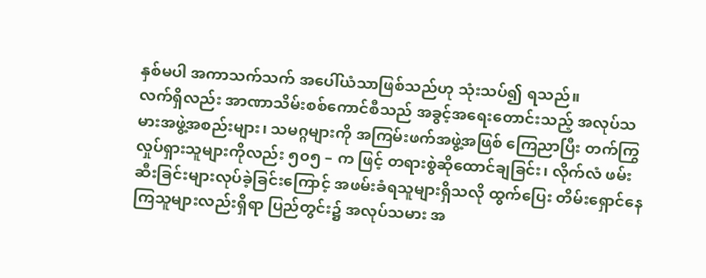နှစ်မပါ အကာသက်သက် အပေါ်ယံသာဖြစ်သည်ဟု သုံးသပ်၍ ရသည်။
လက်ရှိလည်း အာဏာသိမ်းစစ်ကောင်စီသည် အခွင့်အရေးတောင်းသည့် အလုပ်သမားအဖွဲ့အစည်းများ၊ သမဂ္ဂများကို အကြမ်းဖက်အဖွဲ့အဖြစ် ကြေညာပြီး တက်ကြွလှုပ်ရှားသူများကိုလည်း ၅၀၅ – က ဖြင့် တရားစွဲဆိုထောင်ချခြင်း၊ လိုက်လံ ဖမ်းဆီးခြင်းများလုပ်ခဲ့ခြင်းကြောင့် အဖမ်းခံရသူများရှိသလို ထွက်ပြေး တိမ်းရှောင်နေကြသူများလည်းရှိရာ ပြည်တွင်း၌ အလုပ်သမား အ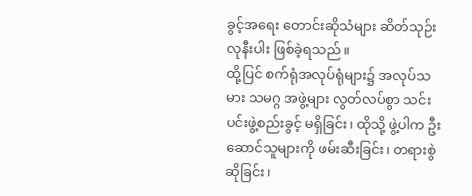ခွင့်အရေး တောင်းဆိုသံများ ဆိတ်သုဉ်းလုနီးပါး ဖြစ်ခဲ့ရသည်။
ထို့ပြင် စက်ရုံအလုပ်ရုံများ၌ အလုပ်သမား သမဂ္ဂ အဖွဲ့များ လွတ်လပ်စွာ သင်းပင်းဖွဲ့စည်းခွင့် မရှိခြင်း၊ ထိုသို့ ဖွဲ့ပါက ဦးဆောင်သူများကို ဖမ်းဆီးခြင်း၊ တရားစွဲဆိုခြင်း၊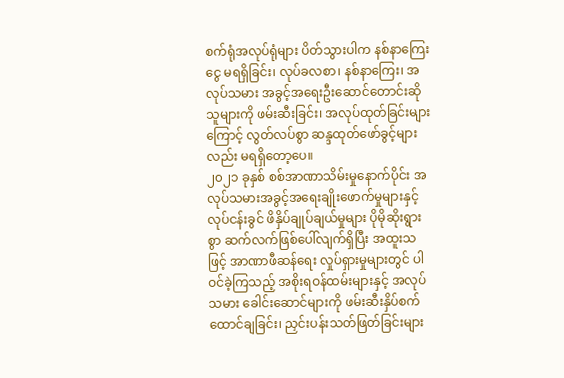စက်ရုံအလုပ်ရုံများ ပိတ်သွားပါက နစ်နာကြေးငွေ မရရှိခြင်း၊ လုပ်ခလစာ၊ နစ်နာကြေး၊ အလုပ်သမား အခွင့်အရေးဦးဆောင်တောင်းဆိုသူများကို ဖမ်းဆီးခြင်း၊ အလုပ်ထုတ်ခြင်းများ ကြောင့် လွတ်လပ်စွာ ဆန္ဒထုတ်ဖော်ခွင့်များလည်း မရရှိတော့ပေ။
၂၀၂၁ ခုနှစ် စစ်အာဏာသိမ်းမှုနောက်ပိုင်း အလုပ်သမားအခွင့်အရေးချိုးဖောက်မှုများနှင့် လုပ်ငန်းခွင် ဖိနှိပ်ချုပ်ချယ်မှုများ ပိုမိုဆိုးရွားစွာ ဆက်လက်ဖြစ်ပေါ်လျက်ရှိပြီး အထူးသဖြင့် အာဏာဖီဆန်ရေး လှုပ်ရှားမှုများတွင် ပါဝင်ခဲ့ကြသည့် အစိုးရဝန်ထမ်းများနှင့် အလုပ်သမား ခေါင်းဆောင်များကို ဖမ်းဆီးနှိပ်စက်ထောင်ချခြင်း၊ ညှင်းပန်းသတ်ဖြတ်ခြင်းများ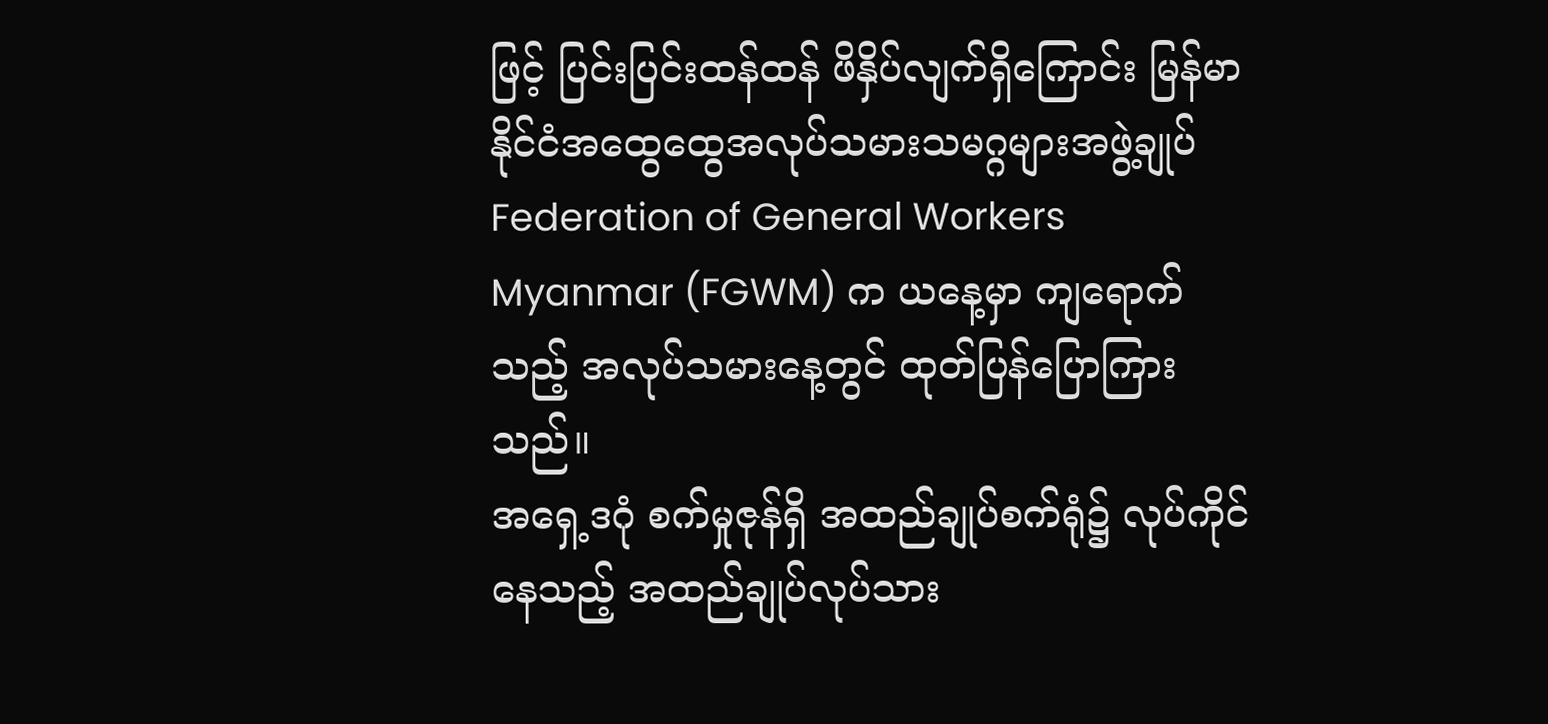ဖြင့် ပြင်းပြင်းထန်ထန် ဖိနှိပ်လျက်ရှိကြောင်း မြန်မာနိုင်ငံအထွေထွေအလုပ်သမားသမဂ္ဂများအဖွဲ့ချုပ် Federation of General Workers Myanmar (FGWM) က ယနေ့မှာ ကျရောက်သည့် အလုပ်သမားနေ့တွင် ထုတ်ပြန်ပြောကြားသည်။
အရှေ့ဒဂုံ စက်မှုဇုန်ရှိ အထည်ချုပ်စက်ရုံ၌ လုပ်ကိုင်နေသည့် အထည်ချုပ်လုပ်သား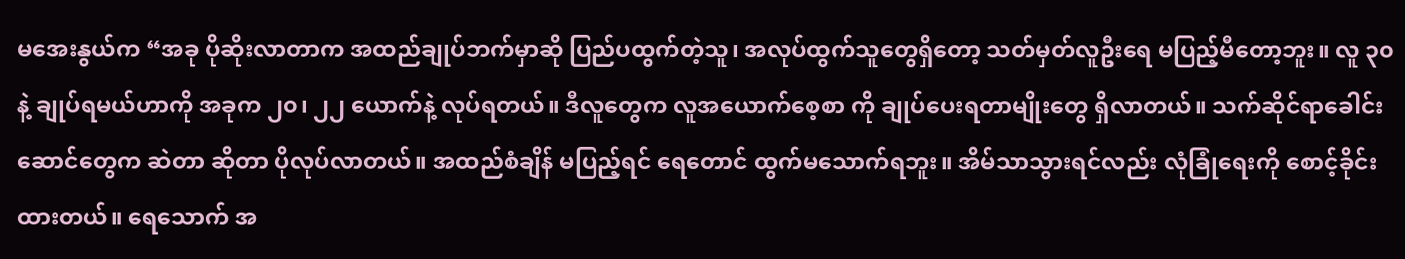မအေးနွယ်က “အခု ပိုဆိုးလာတာက အထည်ချုပ်ဘက်မှာဆို ပြည်ပထွက်တဲ့သူ၊ အလုပ်ထွက်သူတွေရှိတော့ သတ်မှတ်လူဦးရေ မပြည့်မီတော့ဘူး။ လူ ၃၀ နဲ့ ချုပ်ရမယ်ဟာကို အခုက ၂၀၊ ၂၂ ယောက်နဲ့ လုပ်ရတယ်။ ဒီလူတွေက လူအယောက်စေ့စာ ကို ချုပ်ပေးရတာမျိုးတွေ ရှိလာတယ်။ သက်ဆိုင်ရာခေါင်းဆောင်တွေက ဆဲတာ ဆိုတာ ပိုလုပ်လာတယ်။ အထည်စံချိန် မပြည့်ရင် ရေတောင် ထွက်မသောက်ရဘူး။ အိမ်သာသွားရင်လည်း လုံခြုံရေးကို စောင့်ခိုင်းထားတယ်။ ရေသောက် အ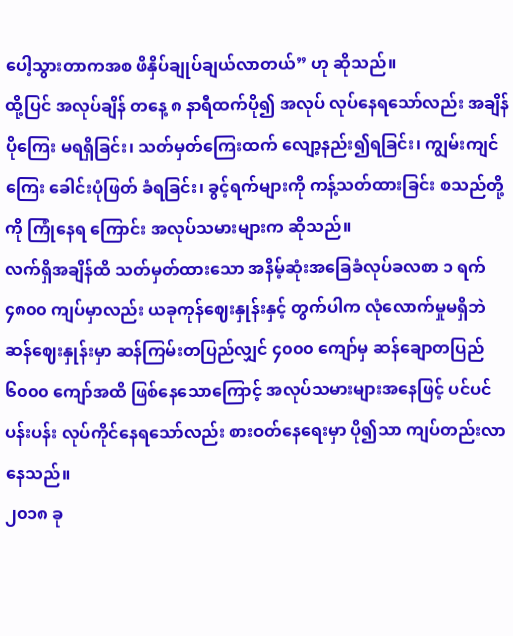ပေါ့သွားတာကအစ ဖိနှိပ်ချုပ်ချယ်လာတယ်” ဟု ဆိုသည်။
ထို့ပြင် အလုပ်ချိန် တနေ့ ၈ နာရီထက်ပို၍ အလုပ် လုပ်နေရသော်လည်း အချိန်ပိုကြေး မရရှိခြင်း၊ သတ်မှတ်ကြေးထက် လျော့နည်း၍ရခြင်း၊ ကျွမ်းကျင်ကြေး ခေါင်းပုံဖြတ် ခံရခြင်း၊ ခွင့်ရက်များကို ကန့်သတ်ထားခြင်း စသည်တို့ကို ကြုံနေရ ကြောင်း အလုပ်သမားများက ဆိုသည်။
လက်ရှိအချိန်ထိ သတ်မှတ်ထားသော အနိမ့်ဆုံးအခြေခံလုပ်ခလစာ ၁ ရက် ၄၈၀၀ ကျပ်မှာလည်း ယခုကုန်ဈေးနှုန်းနှင့် တွက်ပါက လုံလောက်မှုမရှိဘဲ ဆန်ဈေးနှုန်းမှာ ဆန်ကြမ်းတပြည်လျှင် ၄၀၀၀ ကျော်မှ ဆန်ချောတပြည် ၆၀၀၀ ကျော်အထိ ဖြစ်နေသောကြောင့် အလုပ်သမားများအနေဖြင့် ပင်ပင်ပန်းပန်း လုပ်ကိုင်နေရသော်လည်း စားဝတ်နေရေးမှာ ပို၍သာ ကျပ်တည်းလာနေသည်။
၂၀၁၈ ခု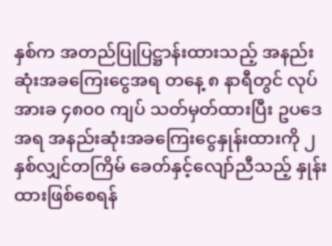နှစ်က အတည်ပြုပြဋ္ဌာန်းထားသည့် အနည်းဆုံးအခကြေးငွေအရ တနေ့ ၈ နာရီတွင် လုပ်အားခ ၄၈၀၀ ကျပ် သတ်မှတ်ထားပြီး ဥပဒေအရ အနည်းဆုံးအခကြေးငွေနှုန်းထားကို ၂ နှစ်လျှင်တကြိမ် ခေတ်နှင့်လျော်ညီသည့် နှုန်းထားဖြစ်စေရန်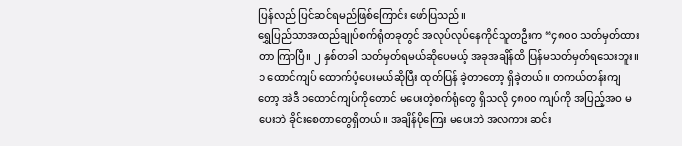ပြန်လည် ပြင်ဆင်ရမည်ဖြစ်ကြောင်း ဖော်ပြသည်။
ရွှေပြည်သာအထည်ချုပ်စက်ရုံတခုတွင် အလုပ်လုပ်နေကိုင်သူတဦးက “၄၈၀၀ သတ်မှတ်ထားတာ ကြာပြီ။ ၂ နှစ်တခါ သတ်မှတ်ရမယ်ဆိုပေမယ့် အခုအချိန်ထိ ပြန်မသတ်မှတ်ရသေးဘူး။ ၁ ထောင်ကျပ် ထောက်ပံ့ပေးမယ်ဆိုပြီး ထုတ်ပြန် ခဲ့တာတော့ ရှိခဲ့တယ်။ တကယ်တန်းကျတော့ အဲဒီ ၁ထောင်ကျပ်ကိုတောင် မပေးတဲ့စက်ရုံတွေ ရှိသလို ၄၈၀၀ ကျပ်ကို အပြည့်အဝ မပေးဘဲ ခိုင်းစေတာတွေရှိတယ်။ အချိန်ပိုကြေး မပေးဘဲ အလကား ဆင်း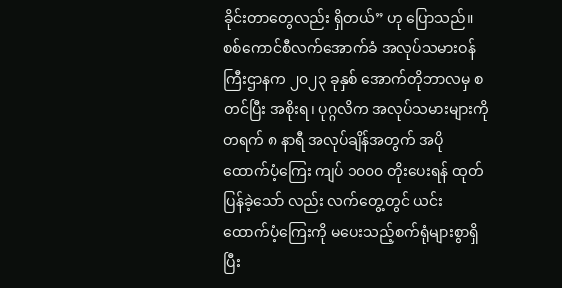ခိုင်းတာတွေလည်း ရှိတယ်” ဟု ပြောသည်။
စစ်ကောင်စီလက်အောက်ခံ အလုပ်သမားဝန်ကြီးဌာနက ၂၀၂၃ ခုနှစ် အောက်တိုဘာလမှ စတင်ပြီး အစိုးရ၊ ပုဂ္ဂလိက အလုပ်သမားများကို တရက် ၈ နာရီ အလုပ်ချိန်အတွက် အပိုထောက်ပံ့ကြေး ကျပ် ၁၀၀၀ တိုးပေးရန် ထုတ်ပြန်ခဲ့သော် လည်း လက်တွေ့တွင် ယင်းထောက်ပံ့ကြေးကို မပေးသည့်စက်ရုံများစွာရှိပြီး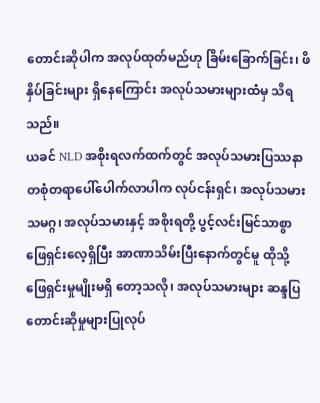တောင်းဆိုပါက အလုပ်ထုတ်မည်ဟု ခြိမ်းခြောက်ခြင်း၊ ဖိနှိပ်ခြင်းများ ရှိနေကြောင်း အလုပ်သမားများထံမှ သိရသည်။
ယခင် NLD အစိုးရလက်ထက်တွင် အလုပ်သမားပြဿနာတစုံတရာပေါ်ပေါက်လာပါက လုပ်ငန်းရှင်၊ အလုပ်သမား သမဂ္ဂ၊ အလုပ်သမားနှင့် အစိုးရတို့ ပွင့်လင်းမြင်သာစွာ ဖြေရှင်းလေ့ရှိပြီး အာဏာသိမ်းပြီးနောက်တွင်မူ ထိုသို့ ဖြေရှင်းမှုမျိုးမရှိ တော့သလို၊ အလုပ်သမားများ ဆန္ဒပြတောင်းဆိုမှုများပြုလုပ်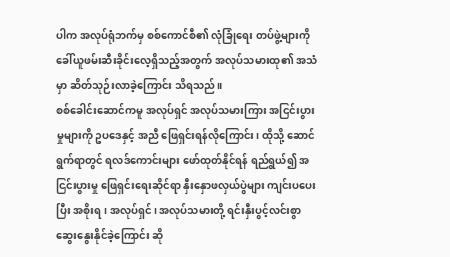ပါက အလုပ်ရုံဘက်မှ စစ်ကောင်စီ၏ လုံခြုံရေး တပ်ဖွဲ့များကို ခေါ်ယူဖမ်းဆီးခိုင်းလေ့ရှိသည့်အတွက် အလုပ်သမားထု၏ အသံမှာ ဆိတ်သုဉ်းလာခဲ့ကြောင်း သိရသည်။
စစ်ခေါင်းဆောင်ကမူ အလုပ်ရှင် အလုပ်သမားကြား အငြင်းပွားမှုများကို ဥပဒေနှင့် အညီ ဖြေရှင်းရန်လိုကြောင်း၊ ထိုသို့ ဆောင်ရွက်ရာတွင် ရလဒ်ကောင်းများ ဖော်ထုတ်နိုင်ရန် ရည်ရွယ်၍ အငြင်းပွားမှု ဖြေရှင်းရေးဆိုင်ရာ နှီးနှောဖလှယ်ပွဲများ ကျင်းပပေးပြီး အစိုးရ၊ အလုပ်ရှင်၊ အလုပ်သမားတို့ ရင်းနှီးပွင့်လင်းစွာ ဆွေးနွေးနိုင်ခဲ့ကြောင်း ဆို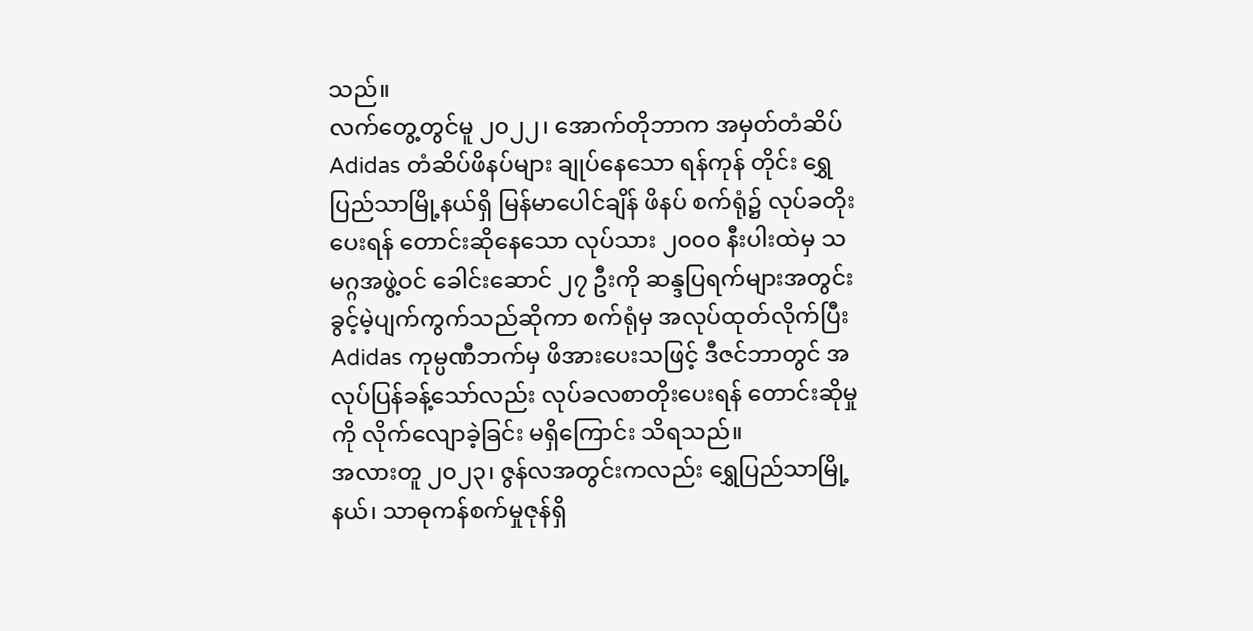သည်။
လက်တွေ့တွင်မူ ၂၀၂၂၊ အောက်တိုဘာက အမှတ်တံဆိပ် Adidas တံဆိပ်ဖိနပ်များ ချုပ်နေသော ရန်ကုန် တိုင်း ရွှေပြည်သာမြို့နယ်ရှိ မြန်မာပေါင်ချိန် ဖိနပ် စက်ရုံ၌ လုပ်ခတိုးပေးရန် တောင်းဆိုနေသော လုပ်သား ၂၀၀၀ နီးပါးထဲမှ သမဂ္ဂအဖွဲ့ဝင် ခေါင်းဆောင် ၂၇ ဦးကို ဆန္ဒပြရက်များအတွင်း ခွင့်မဲ့ပျက်ကွက်သည်ဆိုကာ စက်ရုံမှ အလုပ်ထုတ်လိုက်ပြီး Adidas ကုမ္ပဏီဘက်မှ ဖိအားပေးသဖြင့် ဒီဇင်ဘာတွင် အလုပ်ပြန်ခန့်သော်လည်း လုပ်ခလစာတိုးပေးရန် တောင်းဆိုမှုကို လိုက်လျောခဲ့ခြင်း မရှိကြောင်း သိရသည်။
အလားတူ ၂၀၂၃၊ ဇွန်လအတွင်းကလည်း ရွှေပြည်သာမြို့နယ်၊ သာဓုကန်စက်မှုဇုန်ရှိ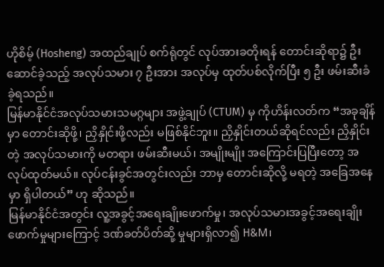ဟိုစိမ့် (Hosheng) အထည်ချုပ် စက်ရုံတွင် လုပ်အားခတိုးရန် တောင်းဆိုရာ၌ ဦးဆောင်ခဲ့သည့် အလုပ်သမား ၇ ဦးအား အလုပ်မှ ထုတ်ပစ်လိုက်ပြီး ၅ ဦး ဖမ်းဆီးခံခဲ့ရသည်။
မြန်မာနိုင်ငံအလုပ်သမားသမဂ္ဂများ အဖွဲ့ချုပ် (CTUM) မှ ကိုဟိန်းလတ်က “အခုချိန်မှာ တောင်းဆိုဖို့၊ ညှိနှိုင်းဖို့လည်း မဖြစ်နိုင်ဘူး။ ညှိနှိုင်းတယ်ဆိုရင်လည်း ညှိနှိုင်းတဲ့ အလုပ်သမားကို မတရား ဖမ်းဆီးမယ်၊ အမျိုးမျိုး အကြောင်းပြပြီးတော့ အလုပ်ထုတ်မယ်။ လုပ်ငန်းခွင်အတွင်းလည်း ဘာမှ တောင်းဆိုလို့ မရတဲ့ အခြေအနေမှာ ရှိပါတယ်” ဟု ဆိုသည်။
မြန်မာနိုင်ငံအတွင်း လူ့အခွင့်အရေးချိုးဖောက်မှု၊ အလုပ်သမားအခွင့်အရေးချိုးဖောက်မှုများကြောင့် ဒဏ်ခတ်ပိတ်ဆို့ မှုများရှိလာ၍ H&M၊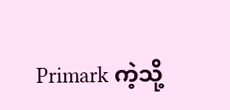Primark ကဲ့သို့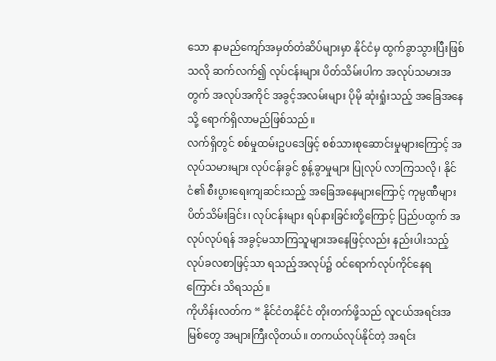သော နာမည်ကျော်အမှတ်တံဆိပ်များမှာ နိုင်ငံမှ ထွက်ခွာသွားပြီးဖြစ်သလို ဆက်လက်၍ လုပ်ငန်းများ ပိတ်သိမ်းပါက အလုပ်သမားအတွက် အလုပ်အကိုင် အခွင့်အလမ်းများ ပိုမို ဆုံးရှုံးသည့် အခြေအနေသို့ ရောက်ရှိလာမည်ဖြစ်သည်။
လက်ရှိတွင် စစ်မှုထမ်းဥပဒေဖြင့် စစ်သားစုဆောင်းမှုများကြောင့် အလုပ်သမားများ လုပ်ငန်းခွင် စွန့်ခွာမှုများ ပြုလုပ် လာကြသလို၊ နိုင်ငံ၏ စီးပွားရေးကျဆင်းသည့် အခြေအနေများကြောင့် ကုမ္ပဏီများ ပိတ်သိမ်းခြင်း၊ လုပ်ငန်းများ ရပ်နားခြင်းတို့ကြောင့် ပြည်ပထွက် အလုပ်လုပ်ရန် အခွင့်မသာကြသူများအနေဖြင့်လည်း နည်းပါးသည့် လုပ်ခလစာဖြင့်သာ ရသည့်အလုပ်၌ ဝင်ရောက်လုပ်ကိုင်နေရကြောင်း သိရသည်။
ကိုဟိန်းလတ်က “ နိုင်ငံတနိုင်ငံ တိုးတက်ဖို့သည် လူငယ်အရင်းအမြစ်တွေ အများကြီးလိုတယ်။ တကယ်လုပ်နိုင်တဲ့ အရင်း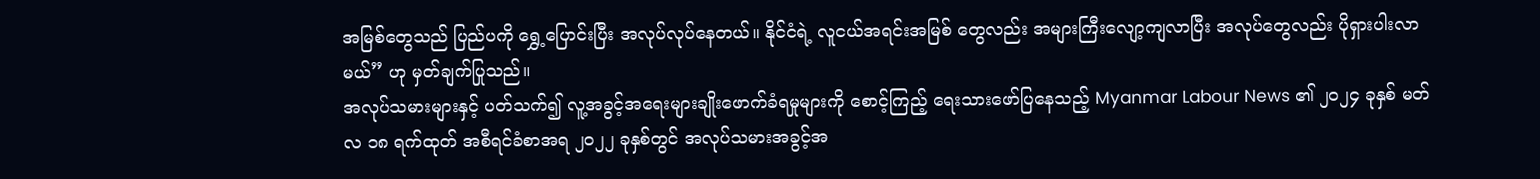အမြစ်တွေသည် ပြည်ပကို ရွှေ့ပြောင်းပြီး အလုပ်လုပ်နေတယ်။ နိုင်ငံရဲ့ လူငယ်အရင်းအမြစ် တွေလည်း အများကြီးလျော့ကျလာပြီး အလုပ်တွေလည်း ပိုရှားပါးလာမယ်” ဟု မှတ်ချက်ပြုသည်။
အလုပ်သမားများနှင့် ပတ်သက်၍ လူ့အခွင့်အရေးများချိုးဖောက်ခံရမှုများကို စောင့်ကြည့် ရေးသားဖော်ပြနေသည့် Myanmar Labour News ၏ ၂၀၂၄ ခုနှစ် မတ်လ ၁၈ ရက်ထုတ် အစီရင်ခံစာအရ ၂၀၂၂ ခုနှစ်တွင် အလုပ်သမားအခွင့်အ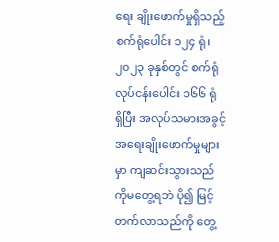ရေး ချိုးဖောက်မှုရှိသည့် စက်ရုံပေါင်း ၁၂၄ ရုံ၊ ၂၀၂၃ ခုနှစ်တွင် စက်ရုံလုပ်ငန်းပေါင်း ၁၆၆ ရုံ ရှိပြီး အလုပ်သမားအခွင့်အရေးချိုးဖောက်မှုများမှာ ကျဆင်းသွားသည်ကိုမတွေ့ရဘဲ ပို၍ မြင့်တက်လာသည်ကို တွေ့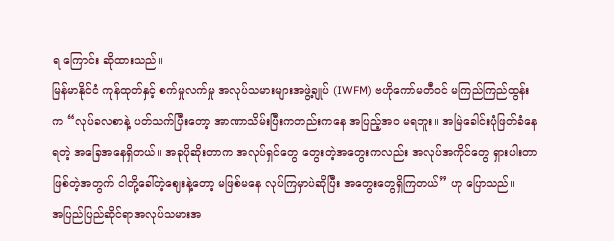ရ ကြောင်း ဆိုထားသည်။
မြန်မာနိုင်ငံ ကုန်ထုတ်နှင့် စက်မှုလက်မှု အလုပ်သမားများအဖွဲ့ချုပ် (IWFM) ဗဟိုကော်မတီဝင် မကြည်ကြည်ထွန်း က “လုပ်ခလစာနဲ့ ပတ်သက်ပြီးတော့ အာဏာသိမ်းပြီးကတည်းကနေ အပြည့်အဝ မရဘူး။ အမြဲခေါင်းပုံဖြတ်ခံနေရတဲ့ အခြေအနေရှိတယ်။ အခုပိုဆိုးတာက အလုပ်ရှင်တွေ တွေးတဲ့အတွေးကလည်း အလုပ်အကိုင်တွေ ရှားပါးတာ ဖြစ်တဲ့အတွက် ငါတို့ခေါ်တဲ့ဈေးနဲ့တော့ မဖြစ်မနေ လုပ်ကြမှာပဲဆိုပြီး အတွေးတွေရှိကြတယ်” ဟု ပြောသည်။
အပြည်ပြည်ဆိုင်ရာအလုပ်သမားအ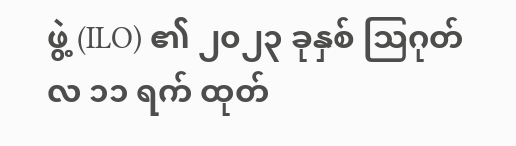ဖွဲ့ (ILO) ၏ ၂၀၂၃ ခုနှစ် သြဂုတ်လ ၁၁ ရက် ထုတ်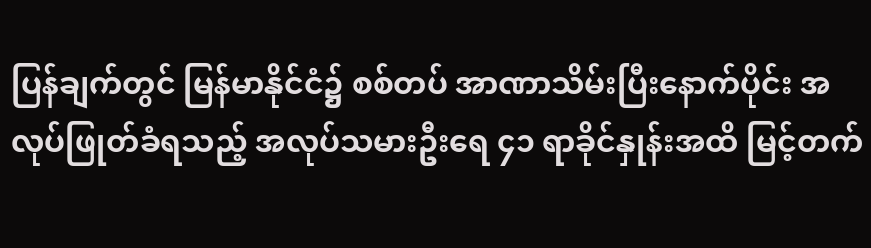ပြန်ချက်တွင် မြန်မာနိုင်ငံ၌ စစ်တပ် အာဏာသိမ်းပြီးနောက်ပိုင်း အလုပ်ဖြုတ်ခံရသည့် အလုပ်သမားဦးရေ ၄၁ ရာခိုင်နှုန်းအထိ မြင့်တက်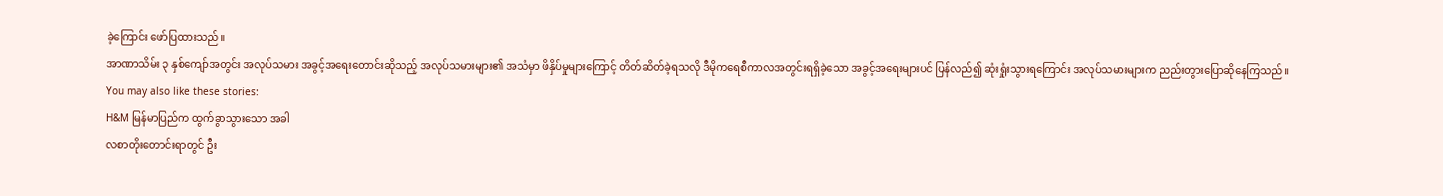ခဲ့ကြောင်း ဖော်ပြထားသည်။
အာဏာသိမ်း ၃ နှစ်ကျော်အတွင်း အလုပ်သမား အခွင့်အရေးတောင်းဆိုသည့် အလုပ်သမားများ၏ အသံမှာ ဖိနှိပ်မှုများကြောင့် တိတ်ဆိတ်ခဲ့ရသလို ဒီမိုကရေစီကာလအတွင်းရရှိခဲ့သော အခွင့်အရေးများပင် ပြန်လည်၍ ဆုံးရှုံးသွားရကြောင်း အလုပ်သမားများက ညည်းတွားပြောဆိုနေကြသည်။
You may also like these stories:
H&M မြန်မာပြည်က ထွက်ခွာသွားသော အခါ
လစာတိုးတောင်းရာတွင် ဦး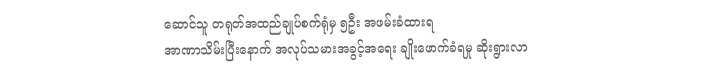ဆောင်သူ တရုတ်အထည်ချုပ်စက်ရုံမှ ၅ဦး အဖမ်းခံထားရ
အာဏာသိမ်းပြီးနောက် အလုပ်သမားအခွင့်အရေး ချိုးဖောက်ခံရမှု ဆိုးရွားလာ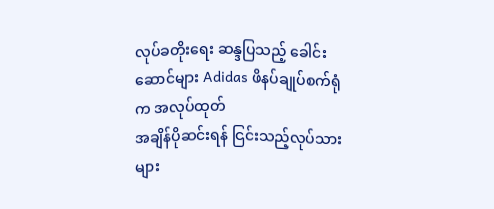လုပ်ခတိုးရေး ဆန္ဒပြသည့် ခေါင်းဆောင်များ Adidas ဖိနပ်ချုပ်စက်ရုံက အလုပ်ထုတ်
အချိန်ပိုဆင်းရန် ငြင်းသည့်လုပ်သားများ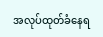အလုပ်ထုတ်ခံနေရ